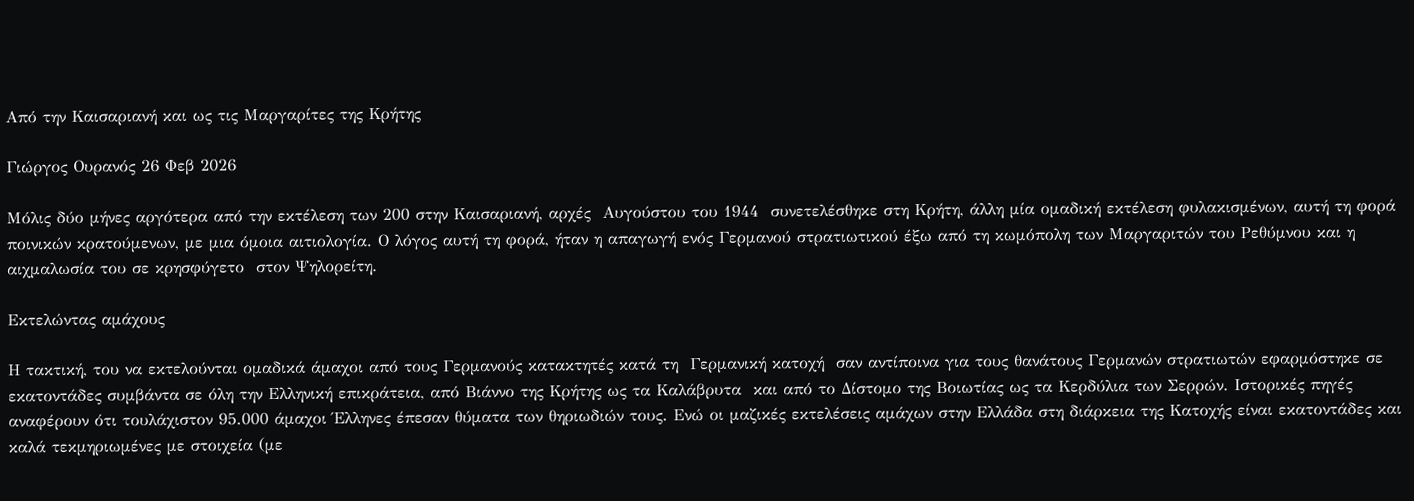Από την Καισαριανή και ως τις Μαργαρίτες της Κρήτης

Γιώργος Ουρανός 26 Φεβ 2026

Μόλις δύο μήνες αργότερα από την εκτέλεση των 200 στην Καισαριανή, αρχές  Αυγούστου του 1944  συνετελέσθηκε στη Κρήτη, άλλη μία ομαδική εκτέλεση φυλακισμένων, αυτή τη φορά ποινικών κρατούμενων, με μια όμοια αιτιολογία. Ο λόγος αυτή τη φορά, ήταν η απαγωγή ενός Γερμανού στρατιωτικού έξω από τη κωμόπολη των Μαργαριτών του Ρεθύμνου και η αιχμαλωσία του σε κρησφύγετο  στον Ψηλορείτη.

Εκτελώντας αμάχους

Η τακτική, του να εκτελούνται ομαδικά άμαχοι από τους Γερμανούς κατακτητές κατά τη  Γερμανική κατοχή  σαν αντίποινα για τους θανάτους Γερμανών στρατιωτών εφαρμόστηκε σε εκατοντάδες συμβάντα σε όλη την Ελληνική επικράτεια, από Βιάννο της Κρήτης ως τα Καλάβρυτα  και από το Δίστομο της Βοιωτίας ως τα Κερδύλια των Σερρών. Ιστορικές πηγές αναφέρουν ότι τουλάχιστον 95.000 άμαχοι Έλληνες έπεσαν θύματα των θηριωδιών τους. Ενώ οι μαζικές εκτελέσεις αμάχων στην Ελλάδα στη διάρκεια της Κατοχής είναι εκατοντάδες και καλά τεκμηριωμένες με στοιχεία (με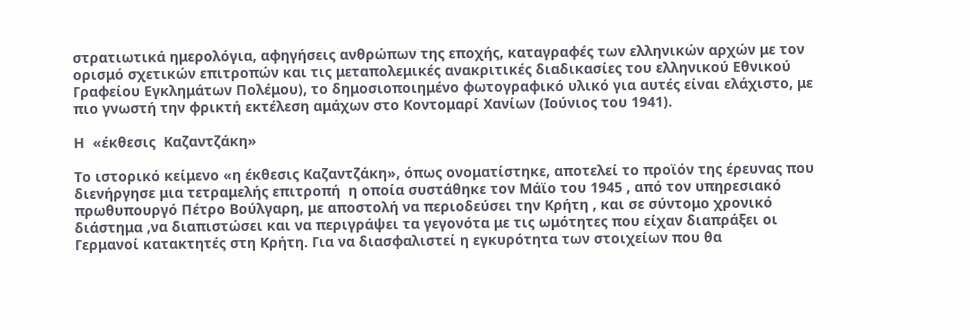στρατιωτικά ημερολόγια, αφηγήσεις ανθρώπων της εποχής, καταγραφές των ελληνικών αρχών με τον ορισμό σχετικών επιτροπών και τις μεταπολεμικές ανακριτικές διαδικασίες του ελληνικού Εθνικού Γραφείου Εγκλημάτων Πολέμου), το δημοσιοποιημένο φωτογραφικό υλικό για αυτές είναι ελάχιστο, με πιο γνωστή την φρικτή εκτέλεση αμάχων στο Κοντομαρί Χανίων (Ιούνιος του 1941).

Η  «έκθεσις  Καζαντζάκη»

Το ιστορικό κείμενο «η έκθεσις Καζαντζάκη», όπως ονοματίστηκε, αποτελεί το προϊόν της έρευνας που διενήργησε μια τετραμελής επιτροπή  η οποία συστάθηκε τον Μάϊο του 1945 , από τον υπηρεσιακό πρωθυπουργό Πέτρο Βούλγαρη, με αποστολή να περιοδεύσει την Κρήτη , και σε σύντομο χρονικό διάστημα ,να διαπιστώσει και να περιγράψει τα γεγονότα με τις ωμότητες που είχαν διαπράξει οι Γερμανοί κατακτητές στη Κρήτη. Για να διασφαλιστεί η εγκυρότητα των στοιχείων που θα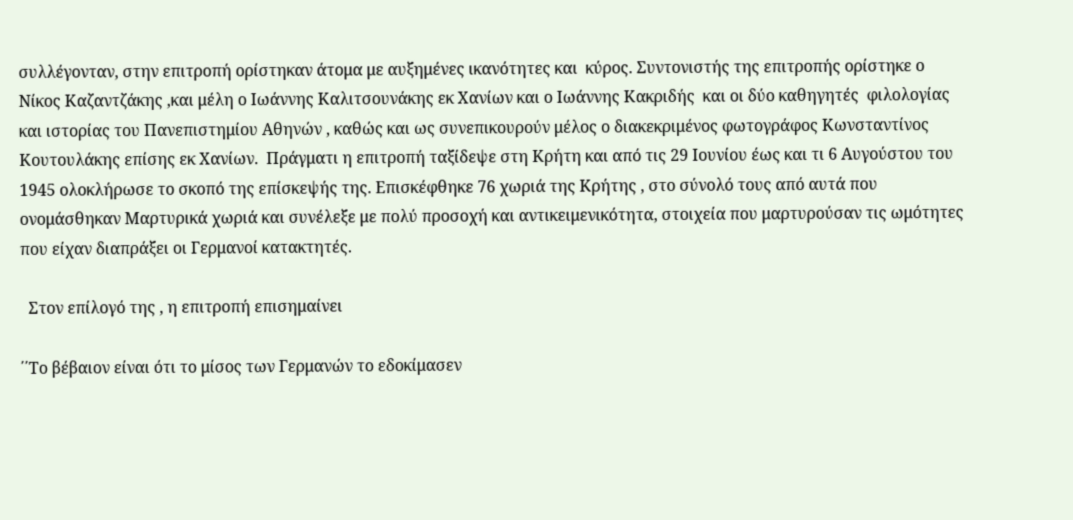συλλέγονταν, στην επιτροπή ορίστηκαν άτομα με αυξημένες ικανότητες και  κύρος. Συντονιστής της επιτροπής ορίστηκε ο Νίκος Καζαντζάκης ,και μέλη ο Ιωάννης Καλιτσουνάκης εκ Χανίων και ο Ιωάννης Κακριδής  και οι δύο καθηγητές  φιλολογίας και ιστορίας του Πανεπιστημίου Αθηνών , καθώς και ως συνεπικουρούν μέλος ο διακεκριμένος φωτογράφος Κωνσταντίνος Κουτουλάκης επίσης εκ Χανίων.  Πράγματι η επιτροπή ταξίδεψε στη Κρήτη και από τις 29 Ιουνίου έως και τι 6 Αυγούστου του 1945 ολοκλήρωσε το σκοπό της επίσκεψής της. Επισκέφθηκε 76 χωριά της Κρήτης , στο σύνολό τους από αυτά που ονομάσθηκαν Μαρτυρικά χωριά και συνέλεξε με πολύ προσοχή και αντικειμενικότητα, στοιχεία που μαρτυρούσαν τις ωμότητες πoυ είχαν διαπράξει οι Γερμανοί κατακτητές.

  Στον επίλογό της , η επιτροπή επισημαίνει

΄΄Το βέβαιον είναι ότι το μίσος των Γερμανών το εδοκίμασεν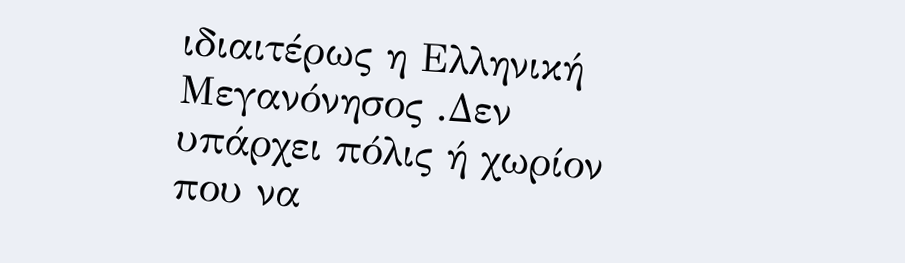ιδιαιτέρως η Ελληνική Μεγανόνησος .Δεν υπάρχει πόλις ή χωρίον που να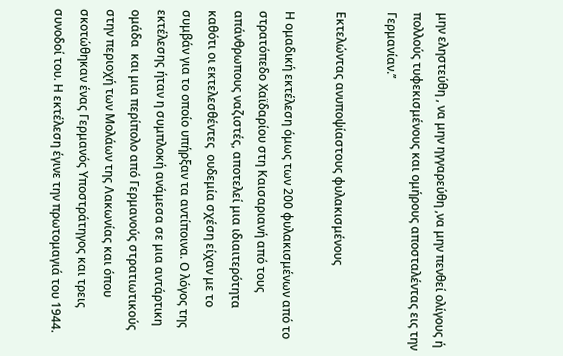μην εληστεύθη , να μην ηγγαρεύθη ,να μην πενθεί ολίγους ή πολλούς τυφεκισμένους και ομήρους αποσταλέντας εις την Γερμανίαν.’’

Εκτελώντας ανυποψίαστους φυλακισμένους

Η ομαδική εκτέλεση όμως των 200 φυλακισμένων από το στρατόπεδο Χαϊδαρίου στη Καισαριανή από τους απάνθρωπους ναζιστές, αποτελεί μια ιδιαιτερότητα καθότι οι εκτελεσθέντες  ουδεμία σχέση είχαν με το συμβάν για το οποίο υπήρξαν τα αντίποινα. Ο λόγος της εκτέλεσης ήταν η συμπλοκή ανάμεσα σε μια αντάρτικη ομάδα  και μια περίπολο από Γερμανούς στρατιωτικούς στην περιοχή των Μολάων της Λακωνίας και όπου σκοτώθηκαν ένας Γερμανός Υποστράτηγος και τρεις συνοδοί του. Η εκτέλεση έγινε την πρωτομαγιά του 1944.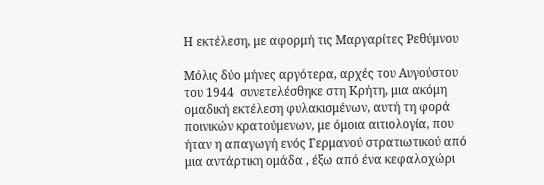Η εκτέλεση, με αφορμή τις Μαργαρίτες Ρεθύμνου

Μόλις δύο μήνες αργότερα, αρχές του Αυγούστου του 1944  συνετελέσθηκε στη Κρήτη, μια ακόμη ομαδική εκτέλεση φυλακισμένων, αυτή τη φορά ποινικών κρατούμενων, με όμοια αιτιολογία, που ήταν η απαγωγή ενός Γερμανού στρατιωτικού από μια αντάρτικη ομάδα , έξω από ένα κεφαλοχώρι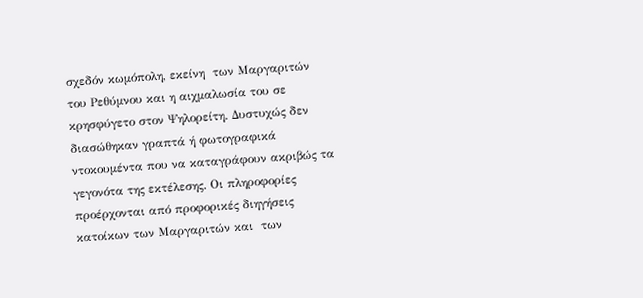σχεδόν κωμόπολη, εκείνη  των Μαργαριτών του Ρεθύμνου και η αιχμαλωσία του σε κρησφύγετο στον Ψηλορείτη. Δυστυχώς δεν διασώθηκαν γραπτά ή φωτογραφικά ντοκουμέντα που να καταγράφουν ακριβώς τα γεγονότα της εκτέλεσης. Οι πληροφορίες προέρχονται από προφορικές διηγήσεις κατοίκων των Μαργαριτών και  των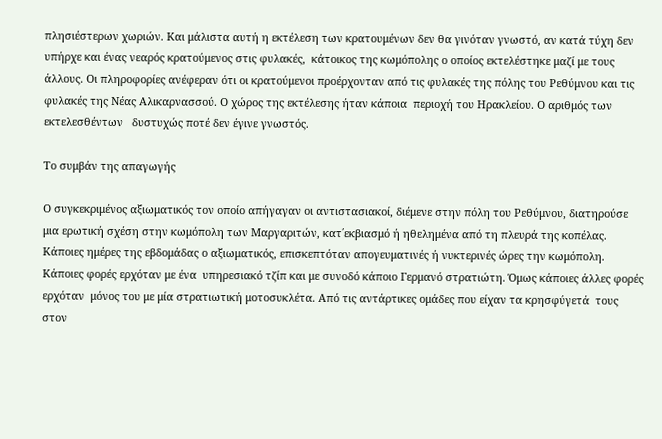πλησιέστερων χωριών. Και μάλιστα αυτή η εκτέλεση των κρατουμένων δεν θα γινόταν γνωστό, αν κατά τύχη δεν υπήρχε και ένας νεαρός κρατούμενος στις φυλακές,  κάτοικος της κωμόπολης ο οποίος εκτελέστηκε μαζί με τους άλλους. Οι πληροφορίες ανέφεραν ότι οι κρατούμενοι προέρχονταν από τις φυλακές της πόλης του Ρεθύμνου και τις φυλακές της Νέας Αλικαρνασσού. Ο χώρος της εκτέλεσης ήταν κάποια  περιοχή του Ηρακλείου. Ο αριθμός των εκτελεσθέντων   δυστυχώς ποτέ δεν έγινε γνωστός.

Το συμβάν της απαγωγής

Ο συγκεκριμένος αξιωματικός τον οποίο απήγαγαν οι αντιστασιακοί, διέμενε στην πόλη του Ρεθύμνου, διατηρούσε μια ερωτική σχέση στην κωμόπολη των Μαργαριτών, κατ΄εκβιασμό ή ηθελημένα από τη πλευρά της κοπέλας. Κάποιες ημέρες της εβδομάδας ο αξιωματικός, επισκεπτόταν απογευματινές ή νυκτερινές ώρες την κωμόπολη. Κάποιες φορές ερχόταν με ένα  υπηρεσιακό τζίπ και με συνοδό κάποιο Γερμανό στρατιώτη. Όμως κάποιες άλλες φορές ερχόταν  μόνος του με μία στρατιωτική μοτοσυκλέτα. Από τις αντάρτικες ομάδες που είχαν τα κρησφύγετά  τους στον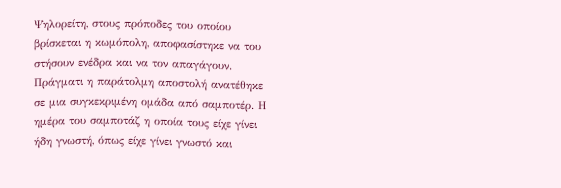Ψηλορείτη, στους πρόποδες του οποίου βρίσκεται η κωμόπολη, αποφασίστηκε να του στήσουν ενέδρα και να τον απαγάγουν. Πράγματι η παράτολμη αποστολή ανατέθηκε σε μια συγκεκριμένη ομάδα από σαμποτέρ. Η ημέρα του σαμποτάζ η οποία τους είχε γίνει ήδη γνωστή, όπως είχε γίνει γνωστό και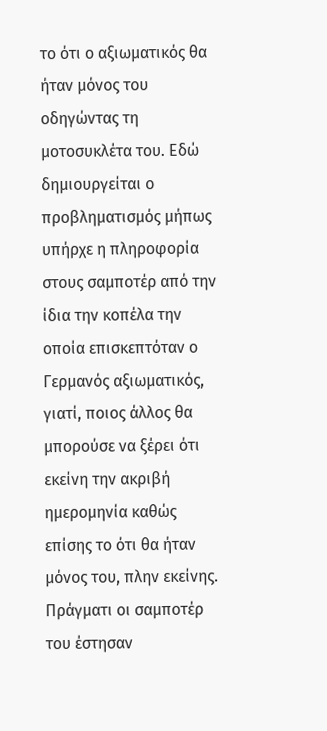το ότι ο αξιωματικός θα ήταν μόνος του οδηγώντας τη μοτοσυκλέτα του. Εδώ δημιουργείται ο προβληματισμός μήπως υπήρχε η πληροφορία στους σαμποτέρ από την ίδια την κοπέλα την οποία επισκεπτόταν ο Γερμανός αξιωματικός, γιατί, ποιος άλλος θα μπορούσε να ξέρει ότι εκείνη την ακριβή ημερομηνία καθώς επίσης το ότι θα ήταν μόνος του, πλην εκείνης.  Πράγματι οι σαμποτέρ του έστησαν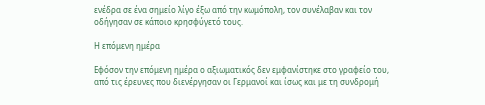ενέδρα σε ένα σημείο λίγο έξω από την κωμόπολη, τον συνέλαβαν και τον οδήγησαν σε κάποιο κρησφύγετό τους.

Η επόμενη ημέρα

Εφόσον την επόμενη ημέρα ο αξιωματικός δεν εμφανίστηκε στο γραφείο του, από τις έρευνες που διενέργησαν οι Γερμανοί και ίσως και με τη συνδρομή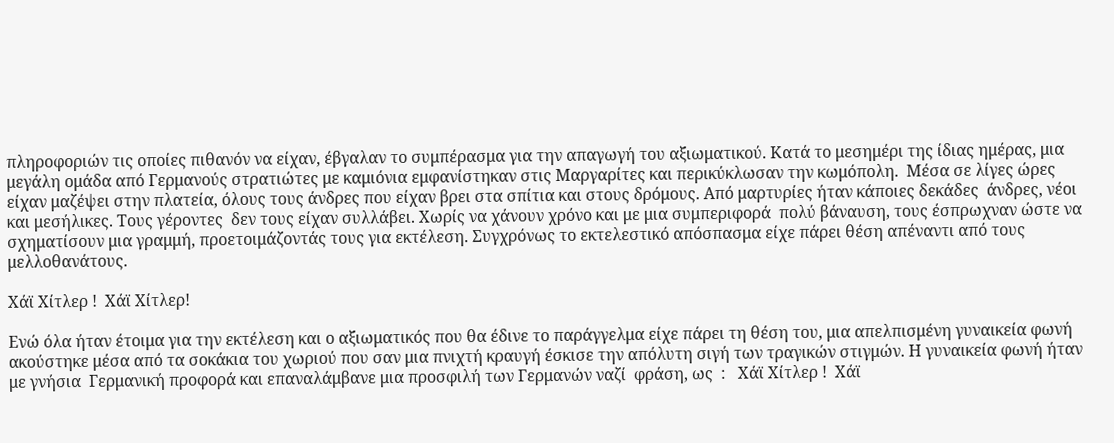πληροφοριών τις οποίες πιθανόν να είχαν, έβγαλαν το συμπέρασμα για την απαγωγή του αξιωματικού. Κατά το μεσημέρι της ίδιας ημέρας, μια μεγάλη ομάδα από Γερμανούς στρατιώτες με καμιόνια εμφανίστηκαν στις Μαργαρίτες και περικύκλωσαν την κωμόπολη.  Μέσα σε λίγες ώρες είχαν μαζέψει στην πλατεία, όλους τους άνδρες που είχαν βρει στα σπίτια και στους δρόμους. Από μαρτυρίες ήταν κάποιες δεκάδες  άνδρες, νέοι και μεσήλικες. Τους γέροντες  δεν τους είχαν συλλάβει. Χωρίς να χάνουν χρόνο και με μια συμπεριφορά  πολύ βάναυση, τους έσπρωχναν ώστε να σχηματίσουν μια γραμμή, προετοιμάζοντάς τους για εκτέλεση. Συγχρόνως το εκτελεστικό απόσπασμα είχε πάρει θέση απέναντι από τους μελλοθανάτους.

Χάϊ Χίτλερ !  Χάϊ Χίτλερ!

Ενώ όλα ήταν έτοιμα για την εκτέλεση και ο αξιωματικός που θα έδινε το παράγγελμα είχε πάρει τη θέση του, μια απελπισμένη γυναικεία φωνή ακούστηκε μέσα από τα σοκάκια του χωριού που σαν μια πνιχτή κραυγή έσκισε την απόλυτη σιγή των τραγικών στιγμών. Η γυναικεία φωνή ήταν με γνήσια  Γερμανική προφορά και επαναλάμβανε μια προσφιλή των Γερμανών ναζί  φράση, ως  :   Χάϊ Χίτλερ !  Χάϊ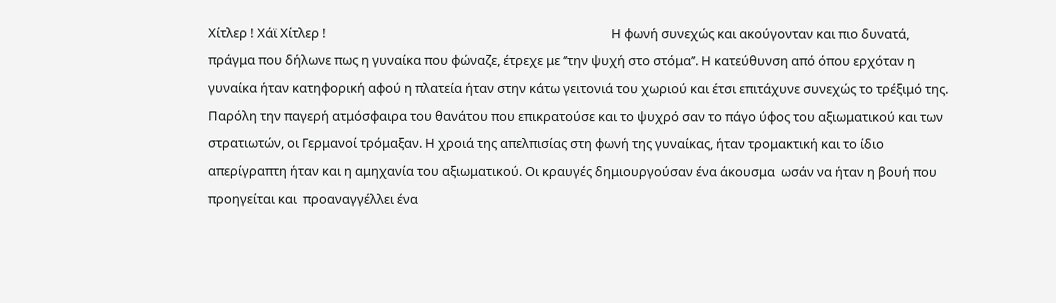Χίτλερ ! Χάϊ Χίτλερ !                                                                                               Η φωνή συνεχώς και ακούγονταν και πιο δυνατά, πράγμα που δήλωνε πως η γυναίκα που φώναζε, έτρεχε με ‘’την ψυχή στο στόμα’’. Η κατεύθυνση από όπου ερχόταν η γυναίκα ήταν κατηφορική αφού η πλατεία ήταν στην κάτω γειτονιά του χωριού και έτσι επιτάχυνε συνεχώς το τρέξιμό της. Παρόλη την παγερή ατμόσφαιρα του θανάτου που επικρατούσε και το ψυχρό σαν το πάγο ύφος του αξιωματικού και των στρατιωτών, οι Γερμανοί τρόμαξαν. Η χροιά της απελπισίας στη φωνή της γυναίκας, ήταν τρομακτική και το ίδιο απερίγραπτη ήταν και η αμηχανία του αξιωματικού. Οι κραυγές δημιουργούσαν ένα άκουσμα  ωσάν να ήταν η βουή που προηγείται και  προαναγγέλλει ένα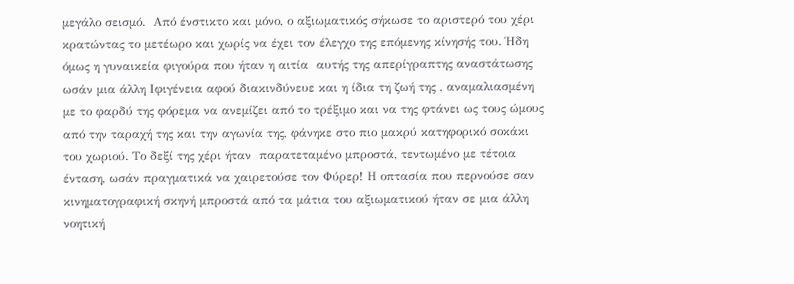μεγάλο σεισμό.  Από ένστικτο και μόνο, ο αξιωματικός σήκωσε το αριστερό του χέρι κρατώντας το μετέωρο και χωρίς να έχει τον έλεγχο της επόμενης κίνησής του. Ήδη όμως η γυναικεία φιγούρα που ήταν η αιτία  αυτής της απερίγραπτης αναστάτωσης ωσάν μια άλλη Ιφιγένεια αφού διακινδύνευε και η ίδια τη ζωή της , αναμαλιασμένη με το φαρδύ της φόρεμα να ανεμίζει από το τρέξιμο και να της φτάνει ως τους ώμους από την ταραχή της και την αγωνία της, φάνηκε στο πιο μακρύ κατηφορικό σοκάκι του χωριού. Το δεξί της χέρι ήταν  παρατεταμένο μπροστά, τεντωμένο με τέτοια ένταση, ωσάν πραγματικά να χαιρετούσε τον Φύρερ! Η οπτασία που περνούσε σαν κινηματογραφική σκηνή μπροστά από τα μάτια του αξιωματικού ήταν σε μια άλλη νοητική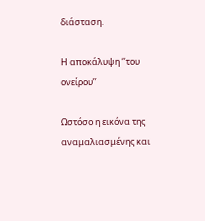διάσταση.

Η αποκάλυψη ‘’του ονείρου’’

Ωστόσο η εικόνα της αναμαλιασμένης και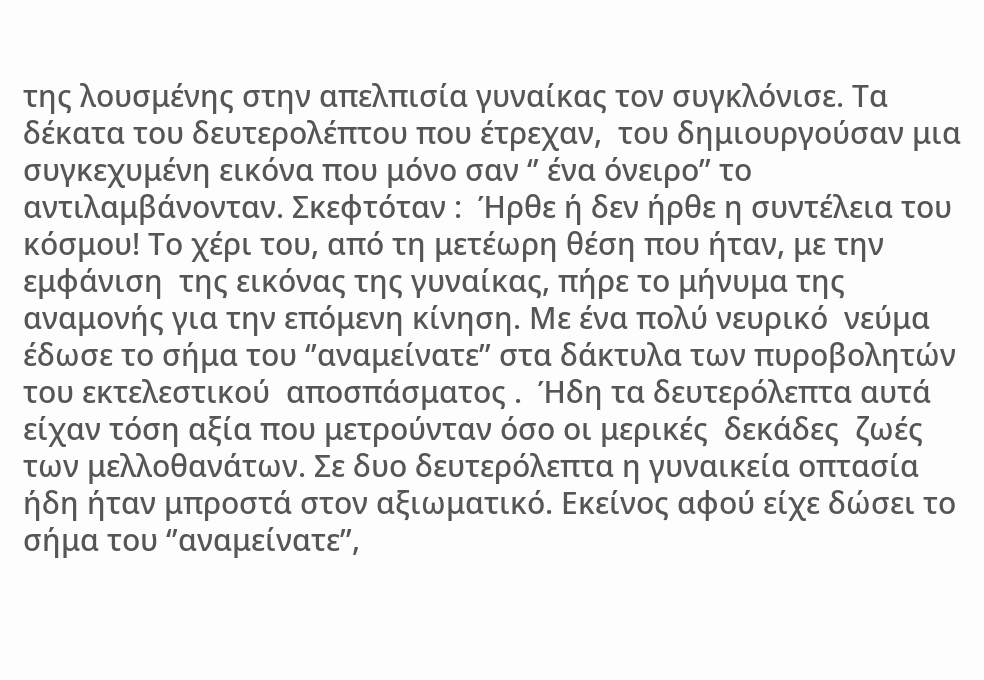της λουσμένης στην απελπισία γυναίκας τον συγκλόνισε. Τα δέκατα του δευτερολέπτου που έτρεχαν,  του δημιουργούσαν μια συγκεχυμένη εικόνα που μόνο σαν ‘’ ένα όνειρο’’ το αντιλαμβάνονταν. Σκεφτόταν :  Ήρθε ή δεν ήρθε η συντέλεια του κόσμου! Το χέρι του, από τη μετέωρη θέση που ήταν, με την εμφάνιση  της εικόνας της γυναίκας, πήρε το μήνυμα της αναμονής για την επόμενη κίνηση. Με ένα πολύ νευρικό  νεύμα έδωσε το σήμα του ‘’αναμείνατε’’ στα δάκτυλα των πυροβολητών  του εκτελεστικού  αποσπάσματος .  Ήδη τα δευτερόλεπτα αυτά είχαν τόση αξία που μετρούνταν όσο οι μερικές  δεκάδες  ζωές  των μελλοθανάτων. Σε δυο δευτερόλεπτα η γυναικεία οπτασία ήδη ήταν μπροστά στον αξιωματικό. Εκείνος αφού είχε δώσει το σήμα του ‘’αναμείνατε’’,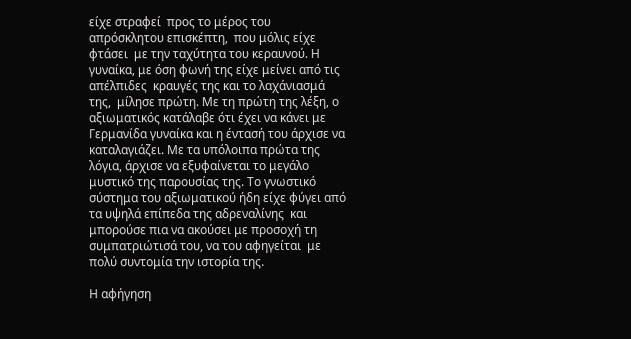είχε στραφεί  προς το μέρος του απρόσκλητου επισκέπτη,  που μόλις είχε φτάσει  με την ταχύτητα του κεραυνού. Η γυναίκα, με όση φωνή της είχε μείνει από τις απέλπιδες  κραυγές της και το λαχάνιασμά της,  μίλησε πρώτη. Με τη πρώτη της λέξη, ο αξιωματικός κατάλαβε ότι έχει να κάνει με Γερμανίδα γυναίκα και η έντασή του άρχισε να καταλαγιάζει. Με τα υπόλοιπα πρώτα της λόγια, άρχισε να εξυφαίνεται το μεγάλο μυστικό της παρουσίας της. Το γνωστικό σύστημα του αξιωματικού ήδη είχε φύγει από τα υψηλά επίπεδα της αδρεναλίνης  και μπορούσε πια να ακούσει με προσοχή τη συμπατριώτισά του, να του αφηγείται  με πολύ συντομία την ιστορία της.

Η αφήγηση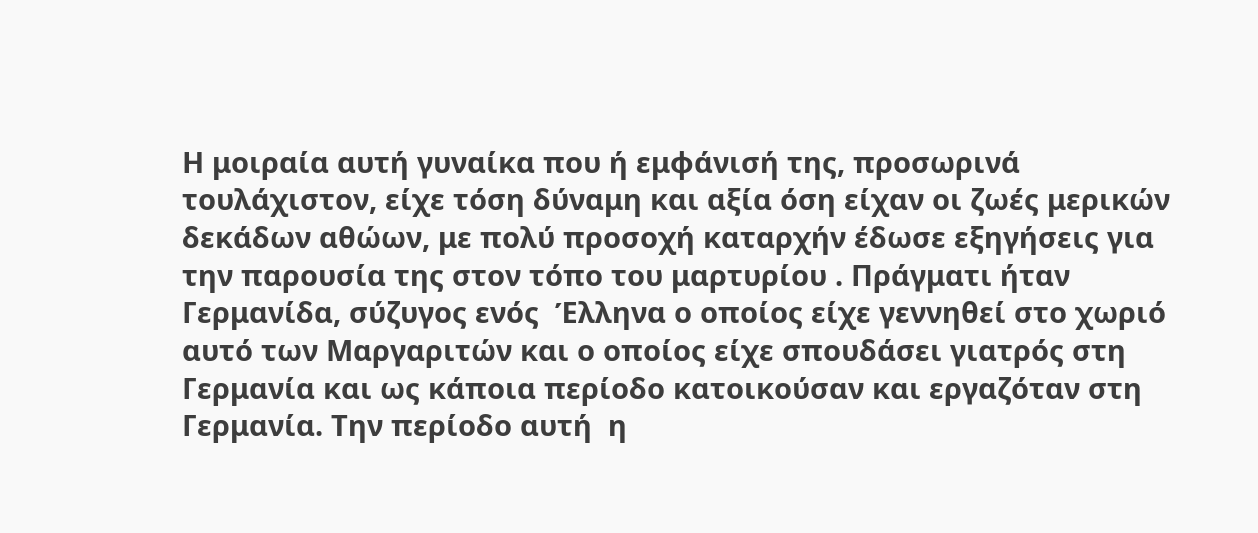Η μοιραία αυτή γυναίκα που ή εμφάνισή της, προσωρινά τουλάχιστον, είχε τόση δύναμη και αξία όση είχαν οι ζωές μερικών δεκάδων αθώων, με πολύ προσοχή καταρχήν έδωσε εξηγήσεις για   την παρουσία της στον τόπο του μαρτυρίου . Πράγματι ήταν Γερμανίδα, σύζυγος ενός  Έλληνα ο οποίος είχε γεννηθεί στο χωριό αυτό των Μαργαριτών και ο οποίος είχε σπουδάσει γιατρός στη Γερμανία και ως κάποια περίοδο κατοικούσαν και εργαζόταν στη Γερμανία. Την περίοδο αυτή  η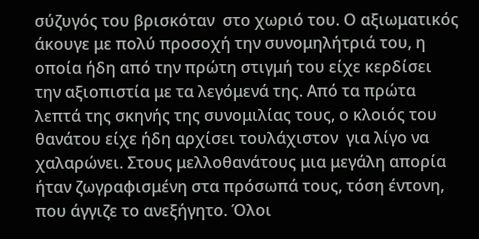σύζυγός του βρισκόταν  στο χωριό του. Ο αξιωματικός άκουγε με πολύ προσοχή την συνομηλήτριά του, η οποία ήδη από την πρώτη στιγμή του είχε κερδίσει την αξιοπιστία με τα λεγόμενά της. Από τα πρώτα λεπτά της σκηνής της συνομιλίας τους, ο κλοιός του θανάτου είχε ήδη αρχίσει τουλάχιστον  για λίγο να χαλαρώνει. Στους μελλοθανάτους μια μεγάλη απορία ήταν ζωγραφισμένη στα πρόσωπά τους, τόση έντονη, που άγγιζε το ανεξήγητο. Όλοι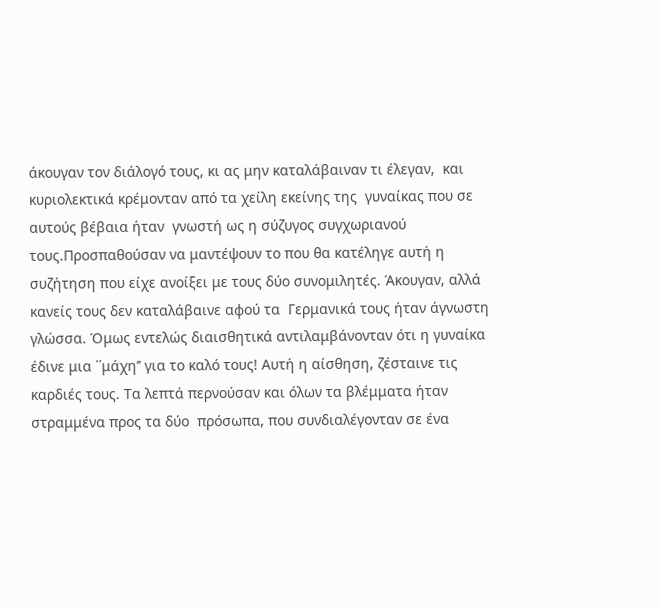άκουγαν τον διάλογό τους, κι ας μην καταλάβαιναν τι έλεγαν,  και κυριολεκτικά κρέμονταν από τα χείλη εκείνης της  γυναίκας που σε αυτούς βέβαια ήταν  γνωστή ως η σύζυγος συγχωριανού τους.Προσπαθούσαν να μαντέψουν το που θα κατέληγε αυτή η συζήτηση που είχε ανοίξει με τους δύο συνομιλητές. Άκουγαν, αλλά κανείς τους δεν καταλάβαινε αφού τα  Γερμανικά τους ήταν άγνωστη  γλώσσα. Όμως εντελώς διαισθητικά αντιλαμβάνονταν ότι η γυναίκα έδινε μια ΄΄μάχη’’ για το καλό τους! Αυτή η αίσθηση, ζέσταινε τις καρδιές τους. Τα λεπτά περνούσαν και όλων τα βλέμματα ήταν στραμμένα προς τα δύο  πρόσωπα, που συνδιαλέγονταν σε ένα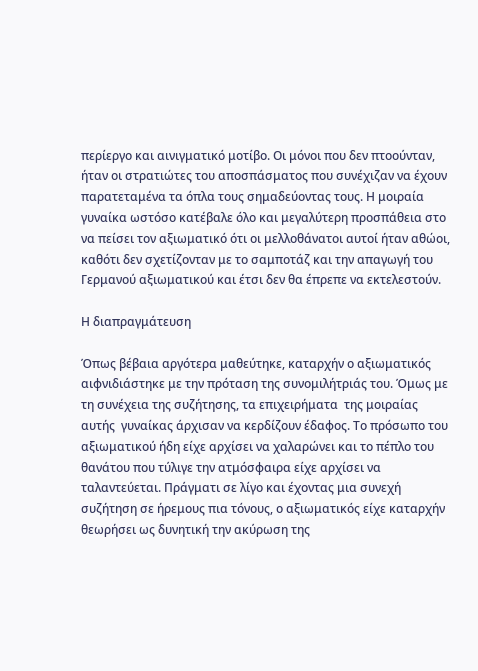περίεργο και αινιγματικό μοτίβο. Οι μόνοι που δεν πτοούνταν, ήταν οι στρατιώτες του αποσπάσματος που συνέχιζαν να έχουν παρατεταμένα τα όπλα τους σημαδεύοντας τους. Η μοιραία γυναίκα ωστόσο κατέβαλε όλο και μεγαλύτερη προσπάθεια στο να πείσει τον αξιωματικό ότι οι μελλοθάνατοι αυτοί ήταν αθώοι, καθότι δεν σχετίζονταν με το σαμποτάζ και την απαγωγή του Γερμανού αξιωματικού και έτσι δεν θα έπρεπε να εκτελεστούν.

Η διαπραγμάτευση

Όπως βέβαια αργότερα μαθεύτηκε, καταρχήν ο αξιωματικός αιφνιδιάστηκε με την πρόταση της συνομιλήτριάς του. Όμως με τη συνέχεια της συζήτησης, τα επιχειρήματα  της μοιραίας αυτής  γυναίκας άρχισαν να κερδίζουν έδαφος. Το πρόσωπο του αξιωματικού ήδη είχε αρχίσει να χαλαρώνει και το πέπλο του θανάτου που τύλιγε την ατμόσφαιρα είχε αρχίσει να ταλαντεύεται. Πράγματι σε λίγο και έχοντας μια συνεχή συζήτηση σε ήρεμους πια τόνους, ο αξιωματικός είχε καταρχήν θεωρήσει ως δυνητική την ακύρωση της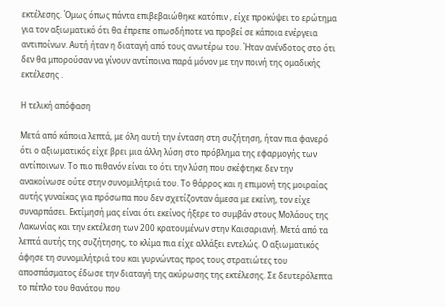εκτέλεσης. Όμως όπως πάντα επιβεβαιώθηκε κατόπιν , είχε προκύψει το ερώτημα για τον αξιωματικό ότι θα έπρεπε οπωσδήποτε να προβεί σε κάποια ενέργεια αντιποίνων. Αυτή ήταν η διαταγή από τους ανωτέρω του. Ήταν ανένδοτος στο ότι δεν θα μπορούσαν να γίνουν αντίποινα παρά μόνον με την ποινή της ομαδικής εκτέλεσης .

Η τελική απόφαση

Μετά από κάποια λεπτά, με όλη αυτή την ένταση στη συζήτηση, ήταν πια φανερό ότι ο αξιωματικός είχε βρει μια άλλη λύση στο πρόβλημα της εφαρμογής των αντίποινων. Το πιο πιθανόν είναι το ότι την λύση που σκέφτηκε δεν την ανακοίνωσε ούτε στην συνομιλήτριά του. Το θάρρος και η επιμονή της μοιραίας αυτής γυναίκας για πρόσωπα που δεν σχετίζονταν άμεσα με εκείνη, τον είχε συναρπάσει. Εκτίμησή μας είναι ότι εκείνος ήξερε το συμβάν στους Μολάους της Λακωνίας και την εκτέλεση των 200 κρατουμένων στην Καισαριανή. Μετά από τα λεπτά αυτής της συζήτησης, το κλίμα πια είχε αλλάξει εντελώς. Ο αξιωματικός άφησε τη συνομιλήτριά του και γυρνώντας προς τους στρατιώτες του αποσπάσματος έδωσε την διαταγή της ακύρωσης της εκτέλεσης. Σε δευτερόλεπτα το πέπλο του θανάτου που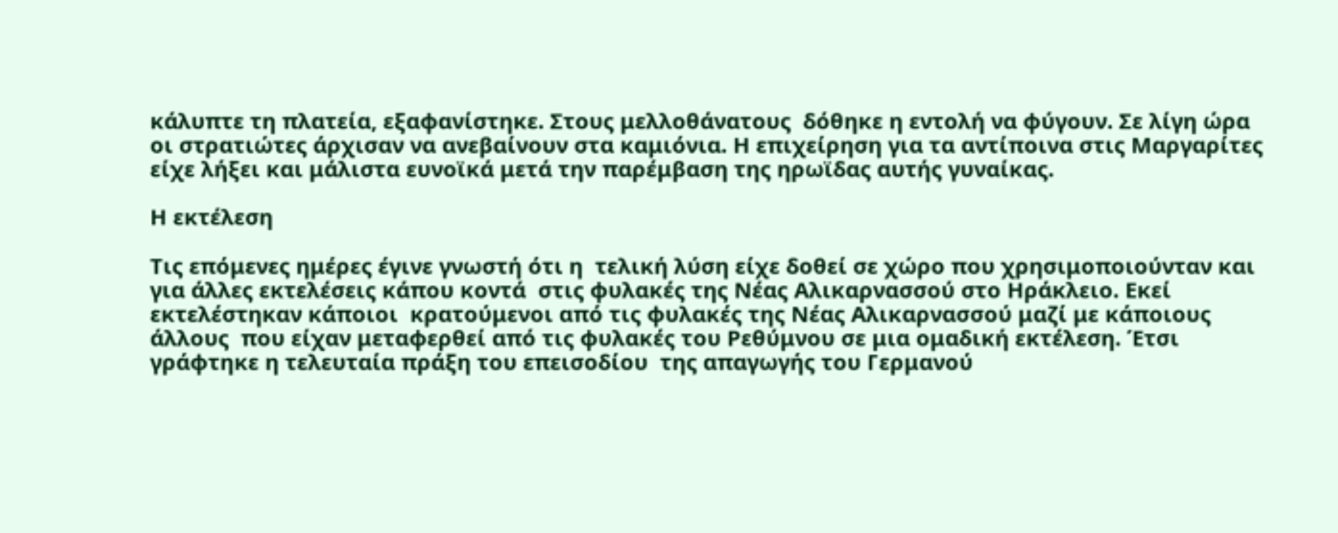κάλυπτε τη πλατεία, εξαφανίστηκε. Στους μελλοθάνατους  δόθηκε η εντολή να φύγουν. Σε λίγη ώρα οι στρατιώτες άρχισαν να ανεβαίνουν στα καμιόνια. Η επιχείρηση για τα αντίποινα στις Μαργαρίτες είχε λήξει και μάλιστα ευνοϊκά μετά την παρέμβαση της ηρωϊδας αυτής γυναίκας.

Η εκτέλεση

Τις επόμενες ημέρες έγινε γνωστή ότι η  τελική λύση είχε δοθεί σε χώρο που χρησιμοποιούνταν και για άλλες εκτελέσεις κάπου κοντά  στις φυλακές της Νέας Αλικαρνασσού στο Ηράκλειο. Εκεί εκτελέστηκαν κάποιοι  κρατούμενοι από τις φυλακές της Νέας Αλικαρνασσού μαζί με κάποιους άλλους  που είχαν μεταφερθεί από τις φυλακές του Ρεθύμνου σε μια ομαδική εκτέλεση. Έτσι γράφτηκε η τελευταία πράξη του επεισοδίου  της απαγωγής του Γερμανού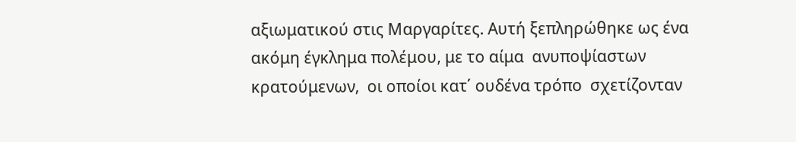αξιωματικού στις Μαργαρίτες. Αυτή ξεπληρώθηκε ως ένα ακόμη έγκλημα πολέμου, με το αίμα  ανυποψίαστων  κρατούμενων,  οι οποίοι κατ΄ ουδένα τρόπο  σχετίζονταν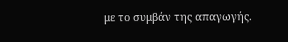με το συμβάν της απαγωγής.